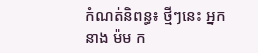កំណត់និពន្ធ៖ ថ្មីៗនេះ អ្នកនាង ម៉ម ក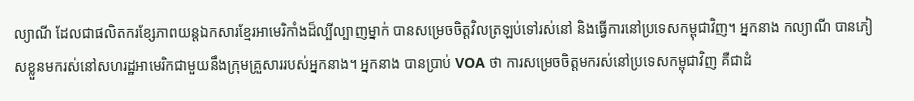ល្យាណី ដែលជាផលិតករខ្សែភាពយន្តឯកសារខ្មែរអាមេរិកាំងដ៏ល្បីល្បាញម្នាក់ បានសម្រេចចិត្តវិលត្រឡប់ទៅរស់នៅ និងធ្វើការនៅប្រទេសកម្ពុជាវិញ។ អ្នកនាង កល្យាណី បានភៀសខ្លួនមករស់នៅសហរដ្ឋអាមេរិកជាមួយនឹងក្រុមគ្រួសាររបស់អ្នកនាង។ អ្នកនាង បានប្រាប់ VOA ថា ការសម្រេចចិត្តមករស់នៅប្រទេសកម្ពុជាវិញ គឺជាដំ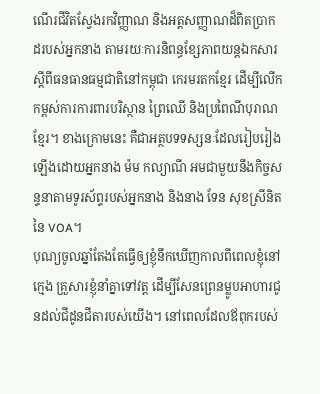ណើរជីវិតស្វែងរកវិញ្ញាណ និងអត្តសញ្ញាណដ៏ពិតប្រាកដរបស់អ្នកនាង តាមរយៈការនិពន្ធខ្សែភាពយន្តឯកសារស្តីពីធនធានធម្មជាតិនៅកម្ពុជា កេរមរតកខ្មែរ ដើម្បីលើកកម្ពស់ការការពារបរិស្ថាន ព្រៃឈើ និងប្រពៃណីបុរាណខ្មែរ។ ខាងក្រោមនេះ គឺជាអត្ថបទទស្សនៈដែលរៀបរៀងឡើងដោយអ្នកនាង ម៉ម កល្យាណី អមជាមួយនឹងកិច្ចសន្ទនាតាមទូរស័ព្ទរបស់អ្នកនាង និងនាង ទែន សុខស្រីនិត នៃ VOA។
បុណ្យចូលឆ្នាំតែងតែធ្វើឲ្យខ្ញុំនឹកឃើញកាលពីពេលខ្ញុំនៅក្មេង គ្រួសារខ្ញុំនាំគ្នាទៅវត្ត ដើម្បីសែនព្រេនម្លូបអាហារជូនដល់ជីដូនជីតារបស់យើង។ នៅពេលដែលឪពុករបស់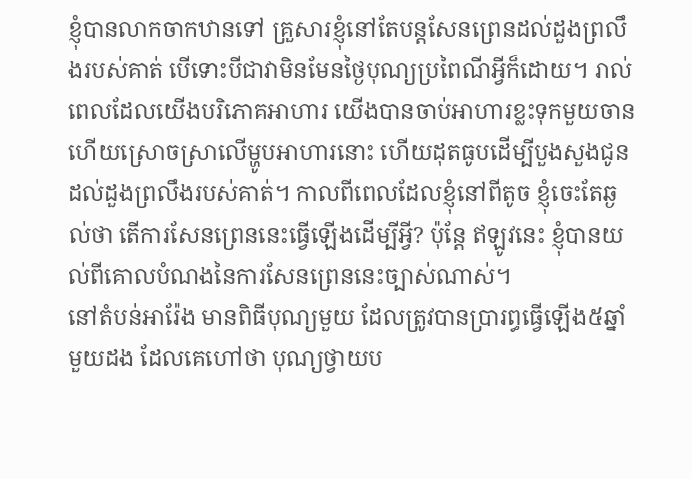ខ្ញុំបានលាកចាកឋានទៅ គ្រួសារខ្ញុំនៅតែបន្តសែនព្រេនដល់ដួងព្រលឹងរបស់គាត់ បើទោះបីជាវាមិនមែនថ្ងៃបុណ្យប្រពៃណីអ្វីក៏ដោយ។ រាល់ពេលដែលយើងបរិភោគអាហារ យើងបានចាប់អាហារខ្លះទុកមួយចាន ហើយស្រោចស្រាលើម្ហូបអាហារនោះ ហើយដុតធូបដើម្បីបួងសួងជូនដល់ដួងព្រលឹងរបស់គាត់។ កាលពីពេលដែលខ្ញុំនៅពីតូច ខ្ញុំចេះតែឆ្ងល់ថា តើការសែនព្រេននេះធ្វើឡើងដើម្បីអ្វី? ប៉ុន្តែ ឥឡូវនេះ ខ្ញុំបានយល់ពីគោលបំណងនៃការសែនព្រេននេះច្បាស់ណាស់។
នៅតំបន់អារ៉ែង មានពិធីបុណ្យមួយ ដែលត្រូវបានបា្ររព្ធធ្វើឡើង៥ឆ្នាំមួយដង ដែលគេហៅថា បុណ្យថ្វាយប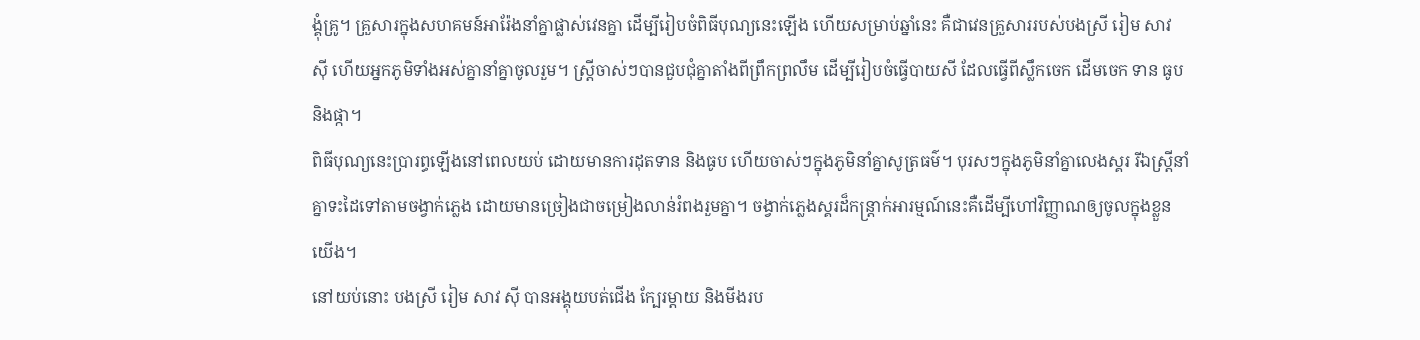ង្គុំគ្រូ។ គ្រួសារក្នុងសហគមន៍អារ៉ែងនាំគ្នាផ្លាស់វេនគ្នា ដើម្បីរៀបចំពិធីបុណ្យនេះឡើង ហើយសម្រាប់ឆ្នាំនេះ គឺជាវេនគ្រួសាររបស់បងស្រី រៀម សាវ ស៊ី ហើយអ្នកភូមិទាំងអស់គ្នានាំគ្នាចូលរួម។ ស្ត្រីចាស់ៗបានជួបជុំគ្នាតាំងពីព្រឹកព្រលឹម ដើម្បីរៀបចំធ្វើបាយសី ដែលធ្វើពីស្លឹកចេក ដើមចេក ទាន ធូប និងផ្កា។
ពិធីបុណ្យនេះប្រារព្ធឡើងនៅពេលយប់ ដោយមានការដុតទាន និងធូប ហើយចាស់ៗក្នុងភូមិនាំគ្នាសូត្រធម៌។ បុរសៗក្នុងភូមិនាំគ្នាលេងស្គរ រីឯស្ត្រីនាំគ្នាទះដៃទៅតាមចង្វាក់ភ្លេង ដោយមានច្រៀងជាចម្រៀងលាន់រំពងរួមគ្នា។ ចង្វាក់ភ្លេងស្គរដ៏កន្ត្រាក់អារម្មណ៍នេះគឺដើម្បីហៅវិញ្ញាណឲ្យចូលក្នុងខ្លួនយើង។
នៅយប់នោះ បងស្រី រៀម សាវ ស៊ី បានអង្គុយបត់ជើង ក្បែរម្តាយ និងមីងរប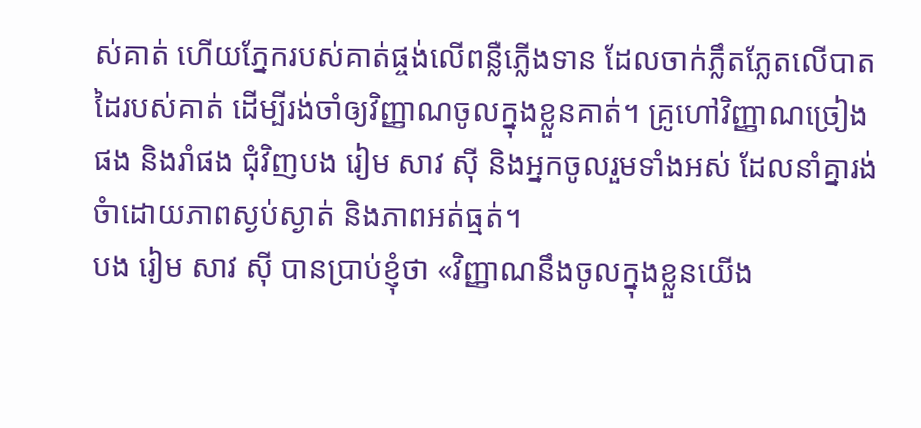ស់គាត់ ហើយភ្នែករបស់គាត់ផ្ចង់លើពន្លឺភ្លើងទាន ដែលចាក់ភ្លឹតភ្លែតលើបាតដៃរបស់គាត់ ដើម្បីរង់ចាំឲ្យវិញ្ញាណចូលក្នុងខ្លួនគាត់។ គ្រូហៅវិញ្ញាណច្រៀងផង និងរាំផង ជុំវិញបង រៀម សាវ ស៊ី និងអ្នកចូលរួមទាំងអស់ ដែលនាំគ្នារង់ចំាដោយភាពស្ងប់ស្ងាត់ និងភាពអត់ធ្មត់។
បង រៀម សាវ ស៊ី បានប្រាប់ខ្ញុំថា «វិញ្ញាណនឹងចូលក្នុងខ្លួនយើង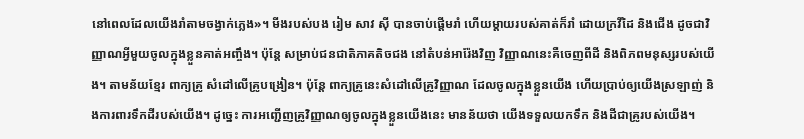នៅពេលដែលយើងរាំតាមចង្វាក់ភ្លេង»។ មីងរបស់បង រៀម សាវ ស៊ី បានចាប់ផ្តើមរាំ ហើយម្តាយរបស់គាត់ក៏រាំ ដោយក្រវីដៃ និងជើង ដូចជាវិញ្ញាណអ្វីមួយចូលក្នុងខ្លួនគាត់អញ្ចឹង។ ប៉ុន្តែ សម្រាប់ជនជាតិភាគតិចជង នៅតំបន់អារ៉ែងវិញ វិញ្ញាណនេះគឺចេញពីដី និងពិភពមនុស្សរបស់យើង។ តាមន័យខ្មែរ ពាក្យគ្រូ សំដៅលើគ្រូបង្រៀន។ ប៉ុន្តែ ពាក្យគ្រូនេះសំដៅលើគ្រូវិញ្ញាណ ដែលចូលក្នុងខ្លួនយើង ហើយប្រាប់ឲ្យយើងស្រឡាញ់ និងការពារទឹកដីរបស់យើង។ ដូច្នេះ ការអញ្ជើញគ្រូវិញ្ញាណឲ្យចូលក្នុងខ្លួនយើងនេះ មានន័យថា យើងទទួលយកទឹក និងដីជាគ្រូរបស់យើង។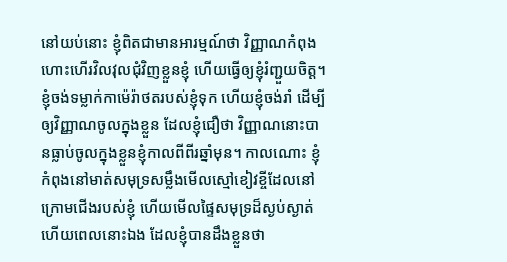នៅយប់នោះ ខ្ញុំពិតជាមានអារម្មណ៍ថា វិញ្ញាណកំពុងហោះហើរវិលវុលជុំវិញខ្លួនខ្ញុំ ហើយធ្វើឲ្យខ្ញុំរំញ្ជួយចិត្ត។ ខ្ញុំចង់ទម្លាក់កាម៉េរ៉ាថតរបស់ខ្ញុំទុក ហើយខ្ញុំចង់រាំ ដើម្បីឲ្យវិញ្ញាណចូលក្នុងខ្លួន ដែលខ្ញុំជឿថា វិញ្ញាណនោះបានធ្លាប់ចូលក្នុងខ្លួនខ្ញុំកាលពីពីរឆ្នាំមុន។ កាលណោះ ខ្ញុំកំពុងនៅមាត់សមុទ្រសម្លឹងមើលស្មៅខៀវខ្ចីដែលនៅក្រោមជើងរបស់ខ្ញុំ ហើយមើលផ្ទៃសមុទ្រដ៏ស្ងប់ស្ងាត់ ហើយពេលនោះឯង ដែលខ្ញុំបានដឹងខ្លួនថា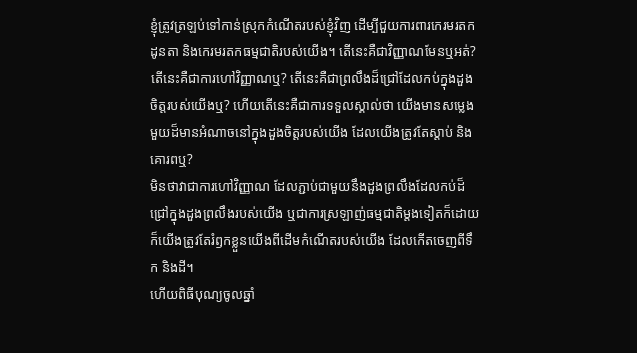ខ្ញុំត្រូវត្រឡប់ទៅកាន់ស្រុកកំណើតរបស់ខ្ញុំវិញ ដើម្បីជួយការពារកេរមរតកដូនតា និងកេរមរតកធម្មជាតិរបស់យើង។ តើនេះគឺជាវិញ្ញាណមែនឬអត់? តើនេះគឺជាការហៅវិញ្ញាណឬ? តើនេះគឺជាព្រលឹងដ៏ជ្រៅដែលកប់ក្នុងដួងចិត្តរបស់យើងឬ? ហើយតើនេះគឺជាការទទួលស្គាល់ថា យើងមានសម្លេងមួយដ៏មានអំណាចនៅក្នុងដួងចិត្តរបស់យើង ដែលយើងត្រូវតែស្តាប់ និងគោរពឬ?
មិនថាវាជាការហៅវិញ្ញាណ ដែលភ្ជាប់ជាមួយនឹងដួងព្រលឹងដែលកប់ដ៏ជ្រៅក្នុងដួងព្រលឹងរបស់យើង ឬជាការស្រឡាញ់ធម្មជាតិម្តងទៀតក៏ដោយ ក៏យើងត្រូវតែរំឭកខ្លួនយើងពីដើមកំណើតរបស់យើង ដែលកើតចេញពីទឹក និងដី។
ហើយពិធីបុណ្យចូលឆ្នាំ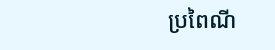ប្រពៃណី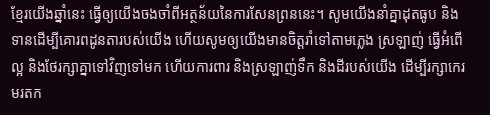ខ្មែរយើងឆ្នាំនេះ ធ្វើឲ្យយើងចងចាំពីអត្ថន័យនៃការសែនព្រននេះ។ សូមយើងនាំគ្នាដុតធូប និងទានដើម្បីគោរពដូនតារបស់យើង ហើយសូមឲ្យយើងមានចិត្តរាំទៅតាមភ្លេង ស្រឡាញ់ ធ្វើអំពើល្អ និងថែរក្សាគ្នាទៅវិញទៅមក ហើយការពារ និងស្រឡាញ់ទឹក និងដីរបស់យើង ដើម្បីរក្សាកេរមរតក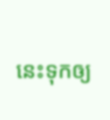នេះទុកឲ្យ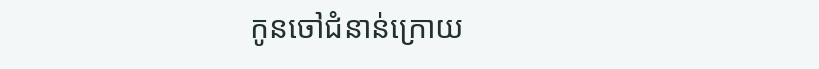កូនចៅជំនាន់ក្រោយ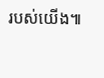របស់យើង៕